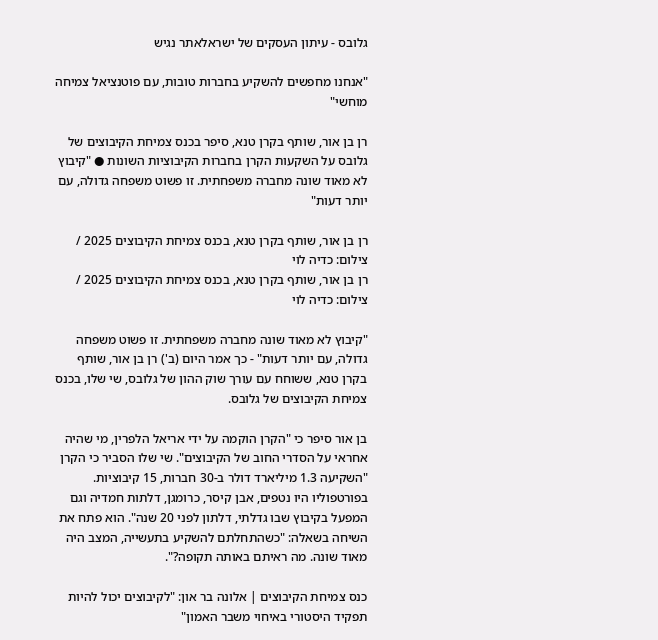גלובס - עיתון העסקים של ישראלאתר נגיש

"אנחנו מחפשים להשקיע בחברות טובות, עם פוטנציאל צמיחה מוחשי"

רן בן אור, שותף בקרן טנא, סיפר בכנס צמיחת הקיבוצים של גלובס על השקעות הקרן בחברות הקיבוציות השונות ● "קיבוץ לא מאוד שונה מחברה משפחתית. זו פשוט משפחה גדולה, עם יותר דעות"

רן בן אור, שותף בקרן טנא, בכנס צמיחת הקיבוצים 2025 / צילום: כדיה לוי
רן בן אור, שותף בקרן טנא, בכנס צמיחת הקיבוצים 2025 / צילום: כדיה לוי

"קיבוץ לא מאוד שונה מחברה משפחתית. זו פשוט משפחה גדולה, עם יותר דעות" - כך אמר היום (ב') רן בן אור, שותף בקרן טנא, ששוחח עם עורך שוק ההון של גלובס, שי שלו, בכנס צמיחת הקיבוצים של גלובס.

בן אור סיפר כי "הקרן הוקמה על ידי אריאל הלפרין, מי שהיה אחראי על הסדרי החוב של הקיבוצים". שי שלו הסביר כי הקרן "השקיעה 1.3 מיליארד דולר ב-30 חברות, 15 קיבוציות. בפורטפוליו היו נטפים, אבן קיסר, כרומגן, דלתות חמדיה וגם המפעל בקיבוץ שבו גדלתי, דלתון לפני 20 שנה". הוא פתח את השיחה בשאלה: "כשהתחלתם להשקיע בתעשייה, המצב היה מאוד שונה. מה ראיתם באותה תקופה?".

כנס צמיחת הקיבוצים | אלונה בר און: "לקיבוצים יכול להיות תפקיד היסטורי באיחוי משבר האמון"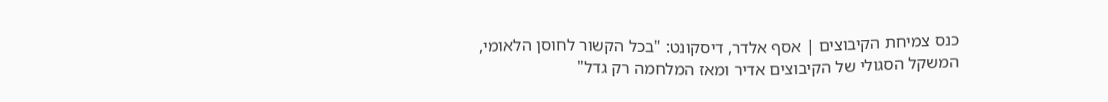כנס צמיחת הקיבוצים | אסף אלדר, דיסקונט: "בכל הקשור לחוסן הלאומי, המשקל הסגולי של הקיבוצים אדיר ומאז המלחמה רק גדל"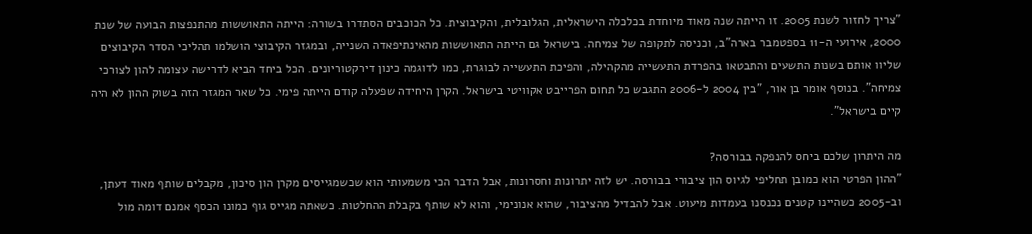"צריך לחזור לשנת 2005. זו הייתה שנה מאוד מיוחדת בכלכלה הישראלית, הגלובלית, והקיבוצית. כל הכוכבים הסתדרו בשורה: הייתה התאוששות מהתנפצות הבועה של שנת 2000, אירועי ה-11 בספטמבר בארה"ב, וכניסה לתקופה של צמיחה. בישראל גם הייתה התאוששות מהאינתיפאדה השנייה, ובמגזר הקיבוצי הושלמו תהליכי הסדר הקיבוצים שליוו אותם בשנות התשעים והתבטאו בהפרדת התעשייה מהקהילה, והפיכת התעשייה לבוגרת, כמו לדוגמה כינון דירקטוריונים. הכל ביחד הביא לדרישה עצומה להון לצורכי צמיחה". בנוסף אומר בן אור, "בין 2004 ל-2006 התגבש כל תחום הפרייבט אקוויטי בישראל. הקרן היחידה שפעלה קודם הייתה פימי. כל שאר המגזר הזה בשוק ההון לא היה קיים בישראל".

מה היתרון שלכם ביחס להנפקה בבורסה?
"ההון הפרטי הוא כמובן תחליפי לגיוס הון ציבורי בבורסה. יש לזה יתרונות וחסרונות, אבל הדבר הכי משמעותי הוא שכשמגייסים מקרן הון סיכון, מקבלים שותף מאוד דעתן, וב-2005 כשהיינו קטנים נכנסנו בעמדות מיעוט. אבל להבדיל מהציבור, שהוא אנונימי, והוא לא שותף בקבלת ההחלטות. כשאתה מגייס גוף כמונו הכסף אמנם דומה מול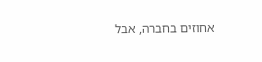אחוזים בחברה, אבל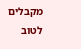מקבלים לטוב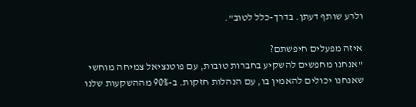ולרע שותף דעתן. בדרך-כלל לטוב".

איזה מפעלים חיפשתם?
"אנחנו מחפשים להשקיע בחברות טובות, עם פוטנציאל צמיחה מוחשי שאנחנו יכולים להאמין בו, עם הנהלות חזקות. ב-90% מההשקעות שלנו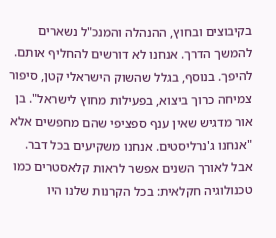בקיבוצים ובחוץ, ההנהלה והמנכ"ל נשארים להמשך הדרך. אנחנו לא דורשים להחליף אותם. להיפך. בנוסף, בגלל שהשוק הישראלי קטן, סיפור צמיחה כרוך ביצוא, בפעילות מחוץ לישראל". בן אור מדגיש שאין ענף ספציפי שהם מחפשים אלא "אנחנו ג'נרליסטים. אנחנו משקיעים בכל דבר. אבל לאורך השנים אפשר לראות קלאסטרים כמו טכנולוגיה חקלאית: בכל הקרנות שלנו היו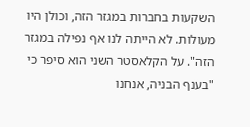השקעות בחברות במגזר הזה, וכולן היו מעולות. לא הייתה לנו אף נפילה במגזר הזה". על הקלאסטר השני הוא סיפר כי "בענף הבניה, אנחנו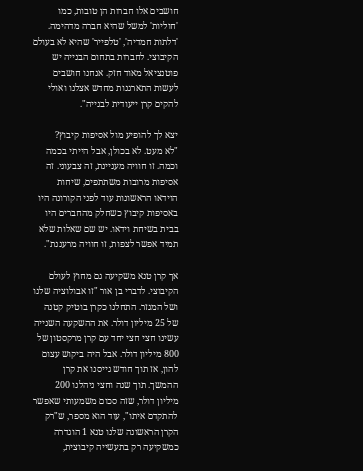חושבים אלו חברות הן טובות, כמו 'חוליות' למשל שהיא חברה מדהימה. 'דלתות חמדיה', 'טלפייר' שהיא לא בעולם הקיבוצי. לחברות בתחום הבנייה יש פוטנציאל מאוד חזק. אנחנו חושבים לעשות התארגנות מחדש אצלנו ואולי להקים קרן ייעודית לבנייה".

יצא לך להופיע מול אסיפות קיבוץ?
"לא מעט. לא בכולן, אבל הייתי בכמה וכמה. זו חוויה מעניינת, זה צבעוני. זה אסיפות מרובות משתתפים, שיחות הוידאו הראשונות עוד לפני הקורונה היו באסיפות קיבוץ כשחלק מהחברים היו בבית בשיחת וידאו. יש שם שאלות שלא תמיד אפשר לצפות, זו חוויה מרעננת".

אך קרן טנא משקיעה גם מחוץ לעולם הקיבוצי. לדברי בן אור "זו אבולוציה שלנו ושל המגזר. התחלנו כקרן בוטיק קטנה של 25 מיליון דולר. את ההשקעה השנייה עשינו חצי חצי יחד עם קרן מרקסטון של 800 מיליון דולר. אבל היה ביקוש עצום להון, אז תוך חודש גייסנו את קרן ההמשך. תוך שנה וחצי ניהלנו 200 מיליון דולר, שזה סכום משמעותי שאפשר להתקדם איתו", עוד הוא מספר, ש"רק הקרן הראשונה שלנו טנא 1 הוגדרה כמשקיעה רק בתעשייה קיבוצית,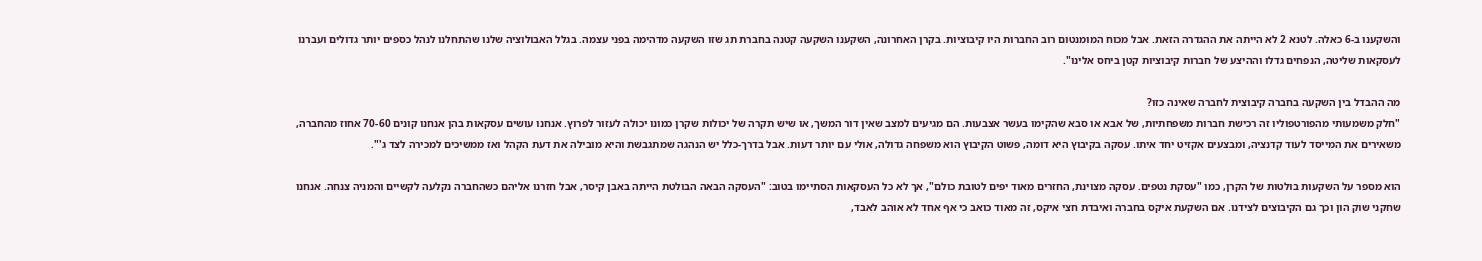והשקענו ב-6 כאלה. לטנא 2 לא הייתה את ההגדרה הזאת. אבל מכוח המומנטום רוב החברות היו קיבוציות. בקרן האחרונה, השקענו השקעה קטנה בחברת תג שזו השקעה מדהימה בפני עצמה. בגלל האבולוציה שלנו שהתחלנו לנהל כספים יותר גדולים ועברנו לעסקאות שליטה, הנפחים גדלו וההיצע של חברות קיבוציות קטן ביחס אלינו".

מה ההבדל בין השקעה בחברה קיבוצית לחברה שאינה כזו?
"חלק משמעותי מהפורטפוליו זה רכישת חברות משפחתיות, של אבא או סבא שהקימו בעשר אצבעות. הם מגיעים למצב שאין דור המשך, או שיש תקרה של יכולות שקרן כמונו יכולה לעזור לפרוץ. אנחנו עושים עסקאות בהן אנחנו קונים 70-60 אחוז מהחברה, משאירים את המייסד לעוד קדנציה, ומבצעים אקזיט יחד איתו. עסקה בקיבוץ היא דומה, פשוט הקיבוץ הוא משפחה גדולה, אולי עם יותר דעות. אבל בדרך-כלל יש הנהגה שמתגבשת והיא מובילה את דעת הקהל ואז ממשיכים למכירה לצד ג'".

הוא מספר על השקעות בולטות של הקרן, כמו "עסקת נטפים. עסקה מצוינת, החזרים מאוד יפים לטובת כולם", אך לא כל העסקאות הסתיימו בטוב: "העסקה הבאה הבולטת הייתה באבן קיסר, אבל חזרנו אליהם כשהחברה נקלעה לקשיים והמניה צנחה. אנחנו שחקני שוק הון וכך גם הקיבוצים לצידנו. אם השקעת איקס בחברה ואיבדת חצי איקס, זה מאוד כואב כי אף אחד לא אוהב לאבד,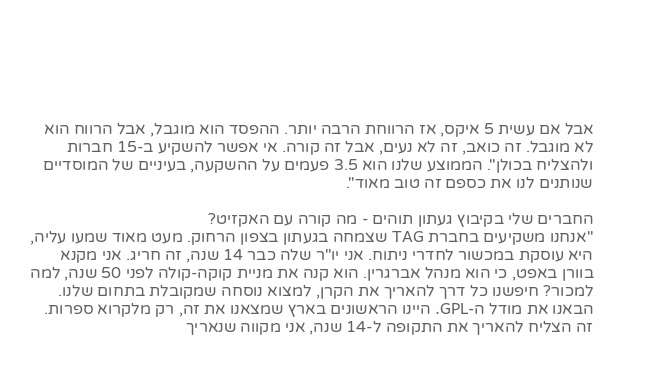אבל אם עשית 5 איקס, אז הרווחת הרבה יותר. ההפסד הוא מוגבל, אבל הרווח הוא לא מוגבל. זה כואב, זה לא נעים, אבל זה קורה. אי אפשר להשקיע ב-15 חברות ולהצליח בכולן". הממוצע שלנו הוא 3.5 פעמים על ההשקעה, בעיניים של המוסדיים שנותנים לנו את כספם זה טוב מאוד".

החברים שלי בקיבוץ געתון תוהים - מה קורה עם האקזיט?
"אנחנו משקיעים בחברת TAG שצמחה בגעתון בצפון הרחוק. מעט מאוד שמעו עליה, היא עוסקת במכשור לחדרי ניתוח. אני יו"ר שלה כבר 14 שנה, זה חריג. אני מקנא בוורן באפט, כי הוא מנהל אברגרין. הוא קנה את מניית קוקה-קולה לפני 50 שנה, למה למכור? חיפשנו כל דרך להאריך את הקרן, למצוא נוסחה שמקובלת בתחום שלנו. הבאנו את מודל ה-GPL. היינו הראשונים בארץ שמצאנו את זה, רק מלקרוא ספרות. זה הצליח להאריך את התקופה ל-14 שנה, אני מקווה שנאריך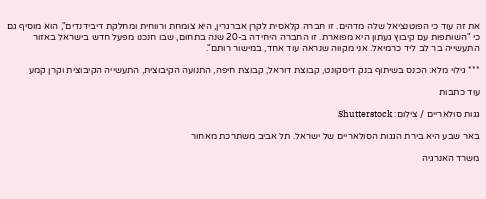את זה עוד כי הפוטנציאל שלה מדהים. זו חברה קלאסית לקרן אברגרין, היא צומחת ורווחית ומחלקת דיבידנדים", הוא מוסיף גם כי "השותפות עם קיבוץ געתון היא מפוארת. זו החברה היחידה ב-20 שנה בתחום, שבו חנכנו מפעל חדש בישראל באזור התעשייה בר לב ליד כרמיאל. אני מקווה שנראה עוד אחד, במישור רותם".

*** גילוי מלא: הכנס בשיתוף בנק דיסקונט, קבוצת דוראל, קבוצת חיפה, התנועה הקיבוצית, התעשייה הקיבוצית וקרן קמע

עוד כתבות

גגות סולאריים / צילום: Shutterstock

באר שבע היא בירת הגגות הסולאריים של ישראל. תל אביב משתרכת מאחור

משרד האנרגיה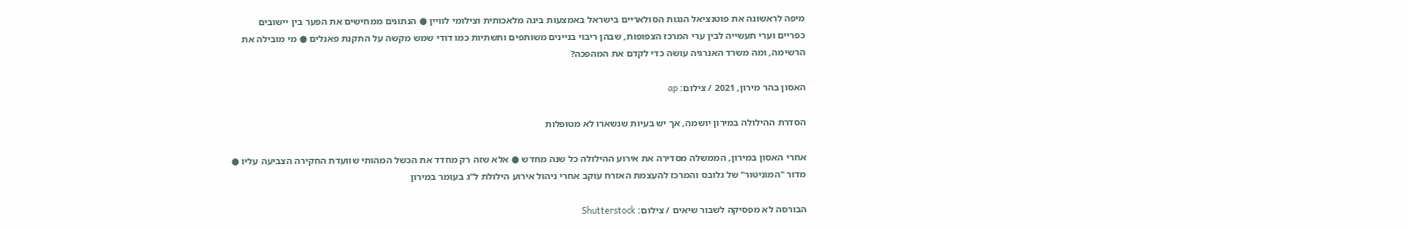מיפה לראשונה את פוטנציאל הגגות הסולאריים בישראל באמצעות בינה מלאכותית וצילומי לוויין ● הנתונים ממחישים את הפער בין יישובים כפריים וערי תעשייה לבין ערי המרכז הצפופות, שבהן ריבוי בניינים משותפים ותשתיות כמו דודי שמש מקשה על התקנת פאנלים ● מי מובילה את הרשימה, ומה משרד האנרגיה עושה כדי לקדם את המהפכה?

האסון בהר מירון, 2021 / צילום: ap

הסדרת ההילולה במירון יושמה, אך יש בעיות שנשארו לא מטופלות

אחרי האסון במירון, הממשלה מסדירה את אירוע ההילולה כל שנה מחדש ● אלא שזה רק מחדד את הכשל המהותי שוועדת החקירה הצביעה עליו ● מדור "המוניטור" של גלובס והמרכז להעצמת האזרח עוקב אחרי ניהול אירוע הילולת ל"ג בעומר במירון

הבורסה לא מפסיקה לשבור שיאים / צילום: Shutterstock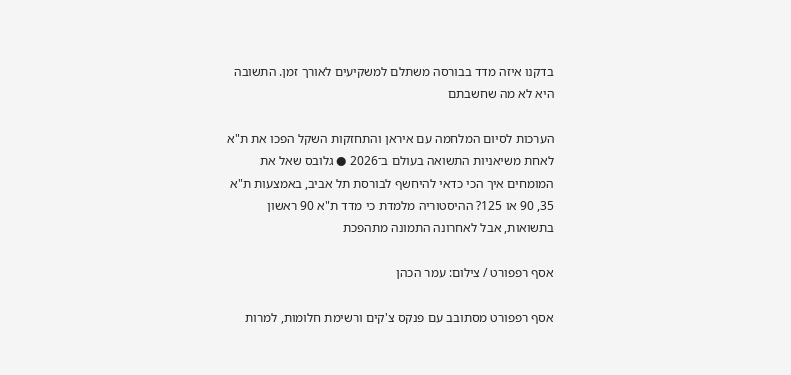בדקנו איזה מדד בבורסה משתלם למשקיעים לאורך זמן. התשובה היא לא מה שחשבתם

הערכות לסיום המלחמה עם איראן והתחזקות השקל הפכו את ת"א לאחת משיאניות התשואה בעולם ב־2026 ● גלובס שאל את המומחים איך הכי כדאי להיחשף לבורסת תל אביב, באמצעות ת"א 35, 90 או 125? ההיסטוריה מלמדת כי מדד ת"א 90 ראשון בתשואות, אבל לאחרונה התמונה מתהפכת

אסף רפפורט / צילום: עמר הכהן

אסף רפפורט מסתובב עם פנקס צ'קים ורשימת חלומות, למרות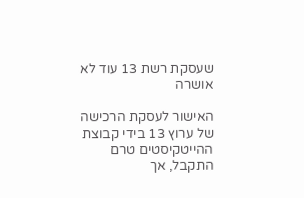שעסקת רשת 13 עוד לא אושרה

האישור לעסקת הרכישה של ערוץ 13 בידי קבוצת ההייטקיסטים טרם התקבל, אך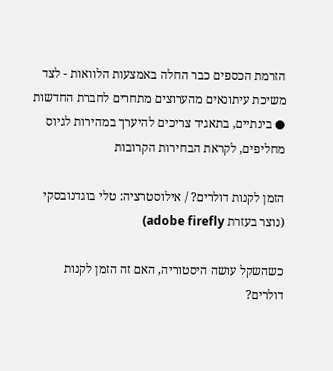הזרמת הכספים כבר החלה באמצעות הלוואות - לצד משיכת עיתונאים מהערוצים מתחרים לחברת החדשות ● בינתיים, בתאגיד צריכים להיערך במהירות לגיוס מחליפים, לקראת הבחירות הקרובות

הזמן לקנות דולרים? / אילוסטרציה: טלי בוגדנובסקי (נוצר בעזרת adobe firefly)

כשהשקל עושה היסטוריה, האם זה הזמן לקנות דולרים?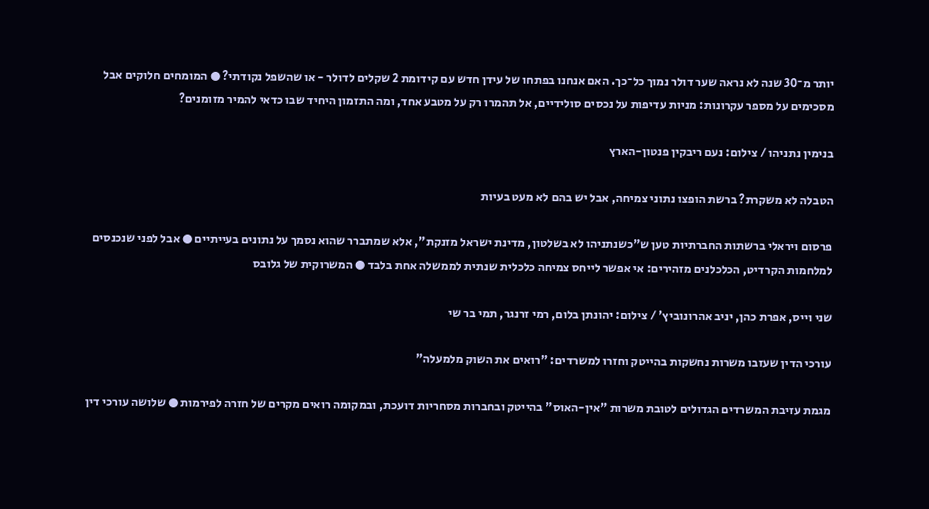יותר מ־30 שנה לא נראה שער דולר נמוך כל־כך. האם אנחנו בפתחו של עידן חדש עם קידומת 2 שקלים לדולר - או שהשפל נקודתי? ● המומחים חלוקים אבל מסכימים על מספר עקרונות: מניות עדיפות על נכסים סולידיים, אל תהמרו רק על מטבע אחד, ומה התזמון היחיד שבו כדאי להמיר מזומנים?

בנימין נתניהו / צילום: נעם ריבקין פנטון-הארץ

הטבלה לא משקרת? ברשת הופצו נתוני צמיחה, אבל יש בהם לא מעט בעיות

פרסום ויראלי ברשתות החברתיות טען ש"כשנתניהו לא בשלטון, מדינת ישראל מזנקת", אלא שמתברר שהוא נסמך על נתונים בעייתיים ● אבל לפני שנכנסים למלחמות הקרדיט, הכלכלנים מזהירים: אי אפשר לייחס צמיחה כלכלית שנתית לממשלה אחת בלבד ● המשרוקית של גלובס

שני וייס, אפרת כהן, יניב אהרונוביץ' / צילום: יהונתן בלום, רמי זרנגר, תמי בר שי

עורכי הדין שעזבו משרות נחשקות בהייטק וחזרו למשרדים: "רואים את השוק מלמעלה"

מגמת עזיבת המשרדים הגדולים לטובת משרות "אין-האוס" בהייטק ובחברות מסחריות דועכת, ובמקומה רואים מקרים של חזרה לפירמות ● שלושה עורכי דין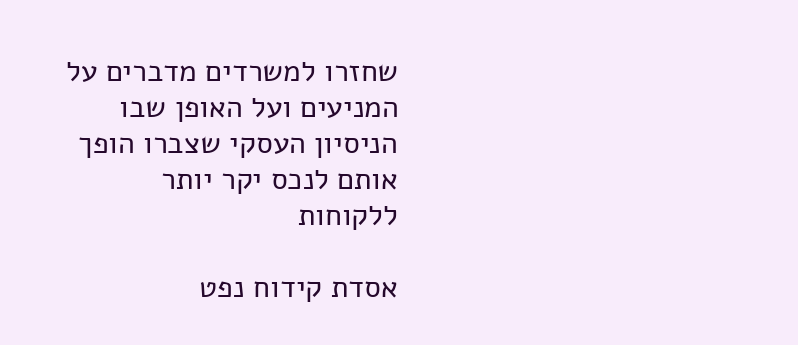שחזרו למשרדים מדברים על המניעים ועל האופן שבו הניסיון העסקי שצברו הופך אותם לנכס יקר יותר ללקוחות

אסדת קידוח נפט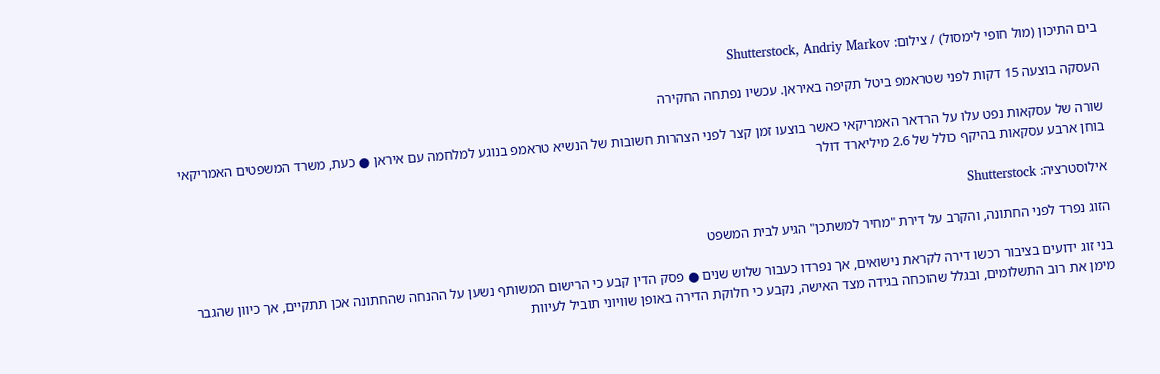בים התיכון (מול חופי לימסול) / צילום: Shutterstock, Andriy Markov

העסקה בוצעה 15 דקות לפני שטראמפ ביטל תקיפה באיראן. עכשיו נפתחה החקירה

שורה של עסקאות נפט עלו על הרדאר האמריקאי כאשר בוצעו זמן קצר לפני הצהרות חשובות של הנשיא טראמפ בנוגע למלחמה עם איראן ● כעת, משרד המשפטים האמריקאי בוחן ארבע עסקאות בהיקף כולל של 2.6 מיליארד דולר

אילוסטרציה: Shutterstock

הזוג נפרד לפני החתונה, והקרב על דירת "מחיר למשתכן" הגיע לבית המשפט

בני זוג ידועים בציבור רכשו דירה לקראת נישואים, אך נפרדו כעבור שלוש שנים ● פסק הדין קבע כי הרישום המשותף נשען על ההנחה שהחתונה אכן תתקיים, אך כיוון שהגבר מימן את רוב התשלומים, ובגלל שהוכחה בגידה מצד האישה, נקבע כי חלוקת הדירה באופן שוויוני תוביל לעיוות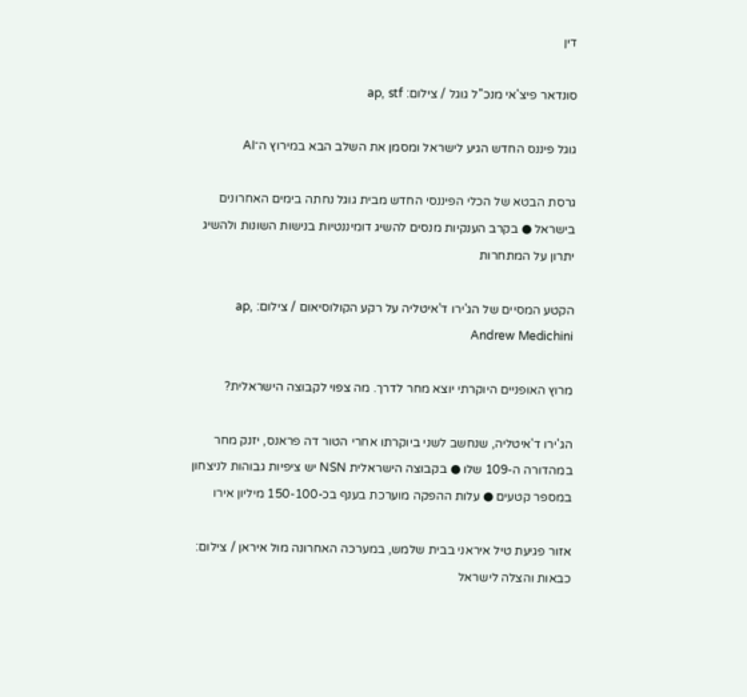דין

סונדאר פיצ'אי מנכ''ל גוגל / צילום: ap, stf

גוגל פיננס החדש הגיע לישראל ומסמן את השלב הבא במירוץ ה־AI

גרסת הבטא של הכלי הפיננסי החדש מבית גוגל נחתה בימים האחרונים בישראל ● בקרב הענקיות מנסים להשיג דומיננטיות בנישות השונות ולהשיג יתרון על המתחרות

הקטע המסיים של הג'ירו ד'איטליה על רקע הקולוסיאום / צילום: ap, Andrew Medichini

מרוץ האופניים היוקרתי יוצא מחר לדרך. מה צפוי לקבוצה הישראלית?

הג'ירו ד'איטליה, שנחשב לשני ביוקרתו אחרי הטור דה פראנס, יזנק מחר במהדורה ה-109 שלו ● בקבוצה הישראלית NSN יש ציפיות גבוהות לניצחון במספר קטעים ● עלות ההפקה מוערכת בענף בכ-150-100 מיליון אירו

אזור פגיעת טיל איראני בבית שלמש, במערכה האחרונה מול איראן / צילום: כבאות והצלה לישראל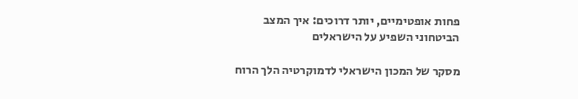פחות אופטימיים, יותר דרוכים: איך המצב הביטחוני השפיע על הישראלים

מסקר של המכון הישראלי לדמוקרטיה הלך הרוח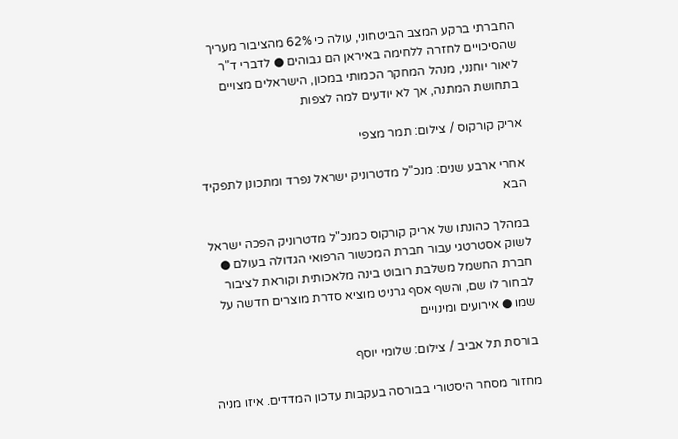החברתי ברקע המצב הביטחוני, עולה כי 62% מהציבור מעריך שהסיכויים לחזרה ללחימה באיראן הם גבוהים ● לדברי ד"ר ליאור יוחנני, מנהל המחקר הכמותי במכון, הישראלים מצויים בתחושת המתנה, אך לא יודעים למה לצפות

אריק קורקוס / צילום: תמר מצפי

אחרי ארבע שנים: מנכ"ל מדטרוניק ישראל נפרד ומתכונן לתפקיד הבא

במהלך כהונתו של אריק קורקוס כמנכ"ל מדטרוניק הפכה ישראל לשוק אסטרטגי עבור חברת המכשור הרפואי הגדולה בעולם ● חברת החשמל משלבת רובוט בינה מלאכותית וקוראת לציבור לבחור לו שם, והשף אסף גרניט מוציא סדרת מוצרים חדשה על שמו ● אירועים ומינויים

בורסת תל אביב / צילום: שלומי יוסף

מחזור מסחר היסטורי בבורסה בעקבות עדכון המדדים. איזו מניה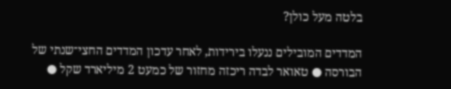בלטה מעל כולן?

המדדים המובילים ננעלו בירידות, לאחר עדכון המדדים החצי־שנתי של הבורסה ● טאואר לבדה ריכזה מחזור של כמעט 2 מיליארד שקל ●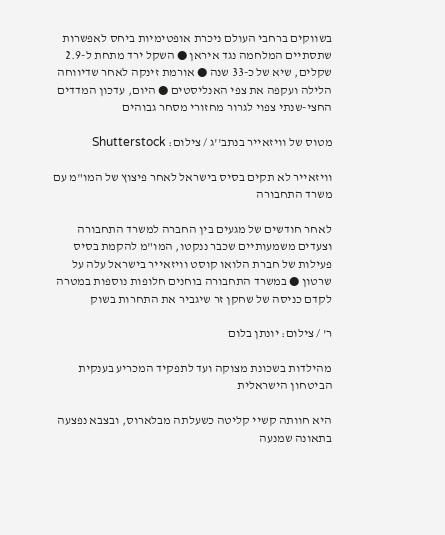בשווקים ברחבי העולם ניכרת אופטימיות ביחס לאפשרות שתסתיים המלחמה נגד איראן ● השקל ירד מתחת ל-2.9 שקלים, שיא של כ-33 שנה ● אורמת זינקה לאחר שדיווחה הלילה ועקפה את צפי האנליסטים ● היום, עדכון המדדים החצי-שנתי צפוי לגרור מחזורי מסחר גבוהים

מטוס של וויזאייר בנתב''ג / צילום: Shutterstock

וויזאייר לא תקים בסיס בישראל לאחר פיצוץ של המו"מ עם משרד התחבורה

לאחר חודשים של מגעים בין החברה למשרד התחבורה וצעדים משמעותיים שכבר ננקטו, המו"מ להקמת בסיס פעילות של חברת הלואו קוסט וויזאייר בישראל עלה על שרטון ● במשרד התחבורה בוחנים חלופות נוספות במטרה לקדם כניסה של שחקן זר שיגביר את התחרות בשוק

ר' / צילום: יונתן בלום

מהילדות בשכונת מצוקה ועד לתפקיד המכריע בענקית הביטחון הישראלית

היא חוותה קשיי קליטה כשעלתה מבלארוס, ובצבא נפצעה בתאונה שמנעה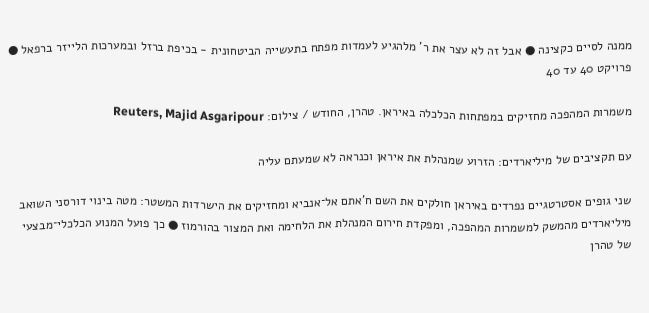ממנה לסיים כקצינה ● אבל זה לא עצר את ר' מלהגיע לעמדות מפתח בתעשייה הביטחונית - בכיפת ברזל ובמערכות הלייזר ברפאל ● פרויקט 40 עד 40

משמרות המהפכה מחזיקים במפתחות הכלכלה באיראן. טהרן, החודש / צילום: Reuters, Majid Asgaripour

עם תקציבים של מיליארדים: הזרוע שמנהלת את איראן וכנראה לא שמעתם עליה

שני גופים אסטרטגיים נפרדים באיראן חולקים את השם ח'אתם אל־אנביא ומחזיקים את הישרדות המשטר: מטה בינוי דורסני השואב מיליארדים מהמשק למשמרות המהפכה, ומפקדת חירום המנהלת את הלחימה ואת המצור בהורמוז ● כך פועל המנוע הכלכלי־מבצעי של טהרן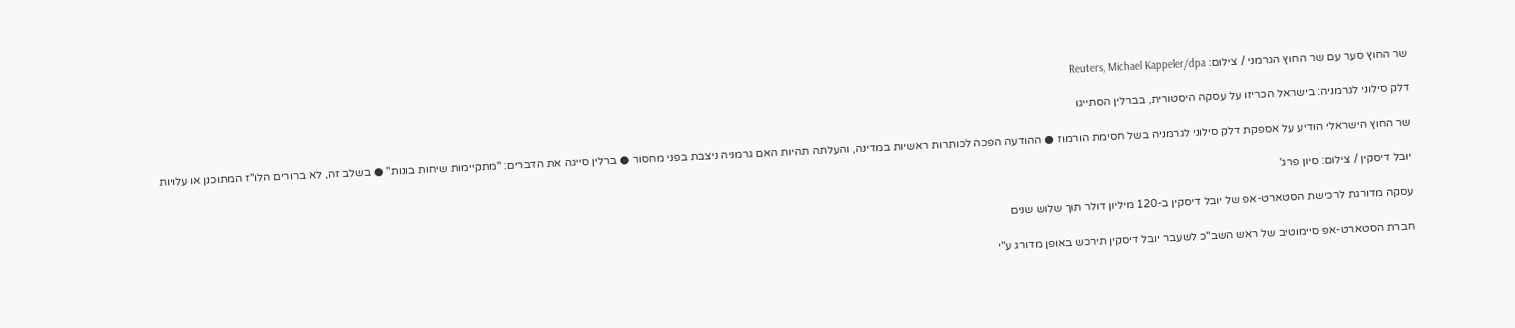שר החוץ סער עם שר החוץ הגרמני / צילום: Reuters, Michael Kappeler/dpa

דלק סילוני לגרמניה: בישראל הכריזו על עסקה היסטורית, בברלין הסתייגו

שר החוץ הישראלי הודיע על אספקת דלק סילוני לגרמניה בשל חסימת הורמוז ● ההודעה הפכה לכותרות ראשיות במדינה, והעלתה תהיות האם גרמניה ניצבת בפני מחסור ● ברלין סייגה את הדברים: "מתקיימות שיחות בונות" ● בשלב זה, לא ברורים הלו"ז המתוכנן או עלויות

יובל דיסקין / צילום: סיון פרג'

עסקה מדורגת לרכישת הסטארט-אפ של יובל דיסקין ב-120 מיליון דולר תוך שלוש שנים

חברת הסטארט-אפ סיימוטיב של ראש השב"כ לשעבר יובל דיסקין תירכש באופן מדורג ע"י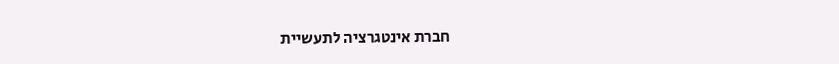חברת אינטגרציה לתעשיית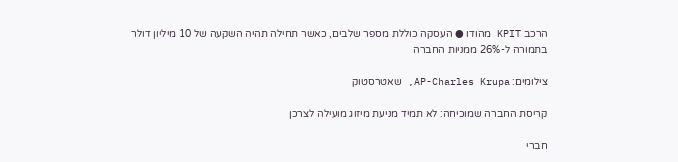הרכב KPIT מהודו ● העסקה כוללת מספר שלבים, כאשר תחילה תהיה השקעה של 10 מיליון דולר בתמורה ל-26% ממניות החברה

צילומים: AP-Charles Krupa, שאטרסטוק

קריסת החברה שמוכיחה: לא תמיד מניעת מיזוג מועילה לצרכן

חברי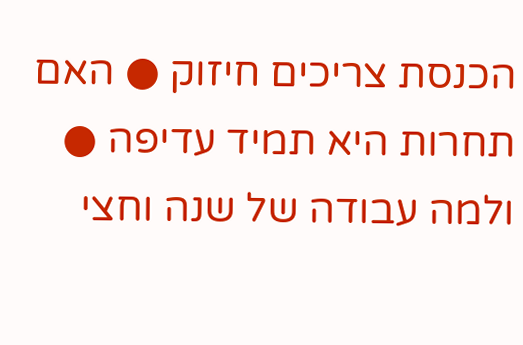הכנסת צריכים חיזוק ● האם תחרות היא תמיד עדיפה ● ולמה עבודה של שנה וחצי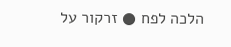הלכה לפח ● זרקור על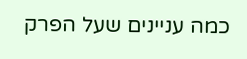כמה עניינים שעל הפרק